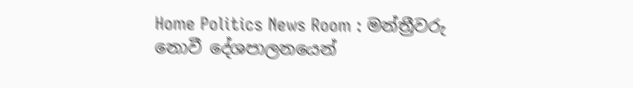Home Politics News Room : මන්ත්‍රීවරු නොවී දේශපාලනයෙන්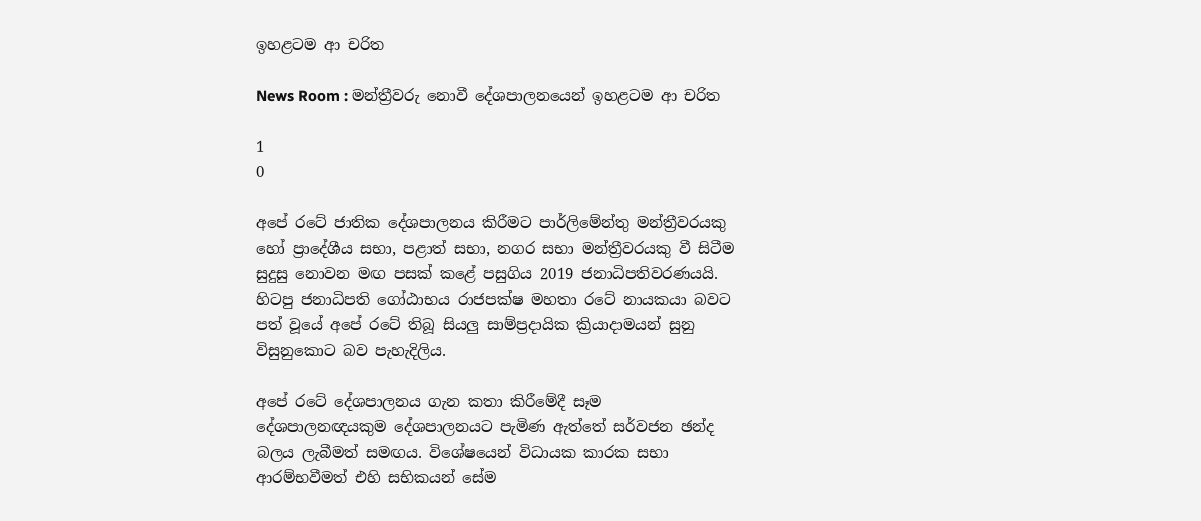ඉහළටම ආ චරිත

News Room : මන්ත්‍රීවරු නොවී දේශපාලනයෙන් ඉහළටම ආ චරිත

1
0

අපේ රටේ ජාතික දේශපාලනය කිරීමට පාර්ලිමේන්තු මන්ත්‍රීවරයකු හෝ ප්‍රාදේශීය සභා, පළාත් සභා, නගර සභා මන්ත්‍රීවරයකු වී සිටීම සුදුසු නොවන මඟ පසක් කළේ පසුගිය 2019 ජනාධිපතිවරණයයි. හිටපු ජනාධිපති ගෝඨාභය රාජපක්ෂ මහතා රටේ නායකයා බවට පත් වූයේ අපේ රටේ තිබූ සියලු සාම්ප්‍රදායික ක්‍රියාදාමයන් සුනු විසුනුකොට බව පැහැදිලිය.

අපේ රටේ දේශපාලනය ගැන කතා කිරීමේදී සෑම දේශපාලනඥයකුම දේශපාලනයට පැමිණ ඇත්තේ සර්වජන ඡන්ද බලය ලැබීමත් සමඟය. විශේෂයෙන් විධායක කාරක සභා ආරම්භවීමත් එහි සභිකයන් සේම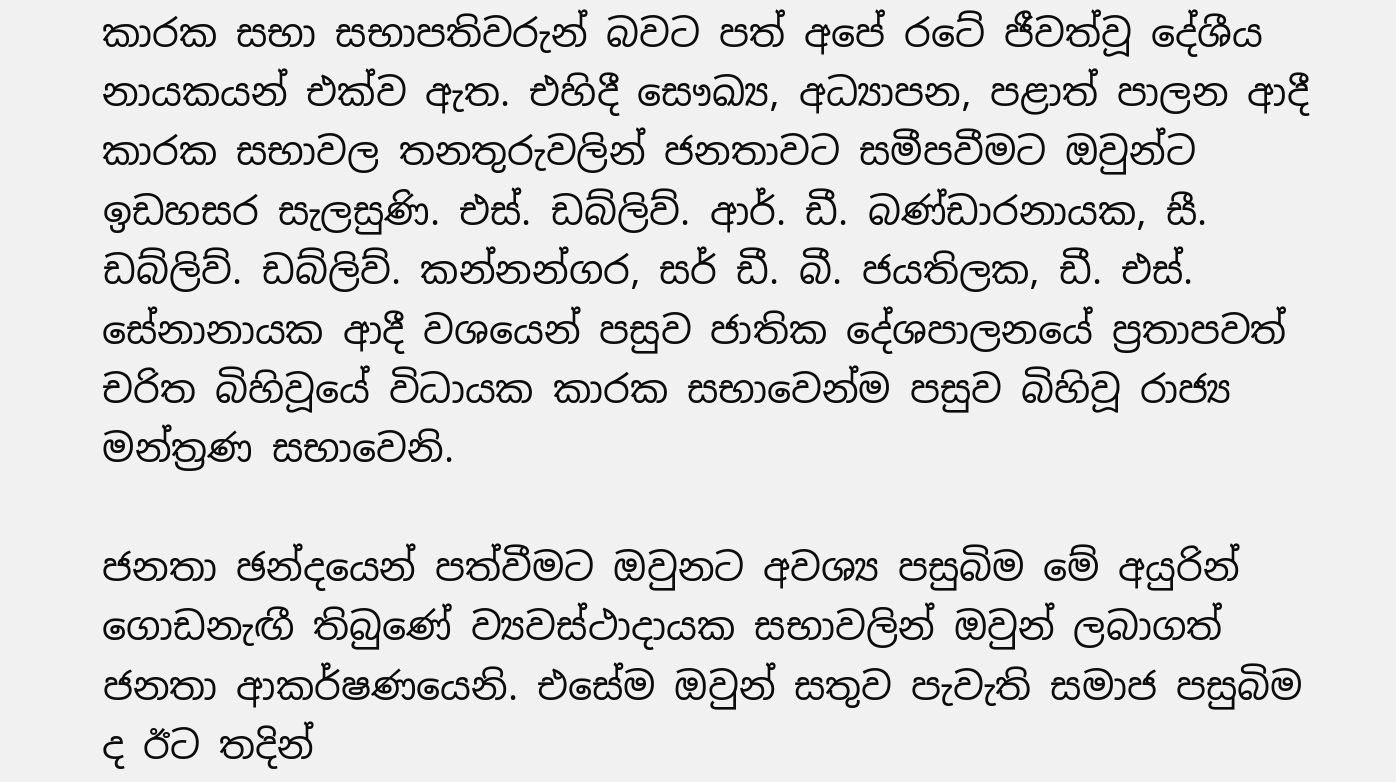කාරක සභා සභාපතිවරුන් බවට පත් අපේ රටේ ජීවත්වූ දේශීය නායකයන් එක්ව ඇත. එහිදී සෞඛ්‍ය, අධ්‍යාපන, පළාත් පාලන ආදී කාරක සභාවල තනතුරුවලින් ජනතාවට සමීපවීමට ඔවුන්ට ඉඩහසර සැලසුණි. එස්. ඩබ්ලිව්. ආර්. ඩී. බණ්ඩාරනායක, සී. ඩබ්ලිව්. ඩබ්ලිව්. කන්නන්ගර, සර් ඩී. බී. ජයතිලක, ඩී. එස්. සේනානායක ආදී වශයෙන් පසුව ජාතික දේශපාලනයේ ප්‍රතාපවත් චරිත බිහිවූයේ විධායක කාරක සභාවෙන්ම පසුව බිහිවූ රාජ්‍ය මන්ත්‍රණ සභාවෙනි.

ජනතා ඡන්දයෙන් පත්වීමට ඔවුනට අවශ්‍ය පසුබිම මේ අයුරින් ගොඩනැඟී තිබුණේ ව්‍යවස්ථාදායක සභාවලින් ඔවුන් ලබාගත් ජනතා ආකර්ෂණයෙනි. එසේම ඔවුන් සතුව පැවැති සමාජ පසුබිම ද ඊට තදින්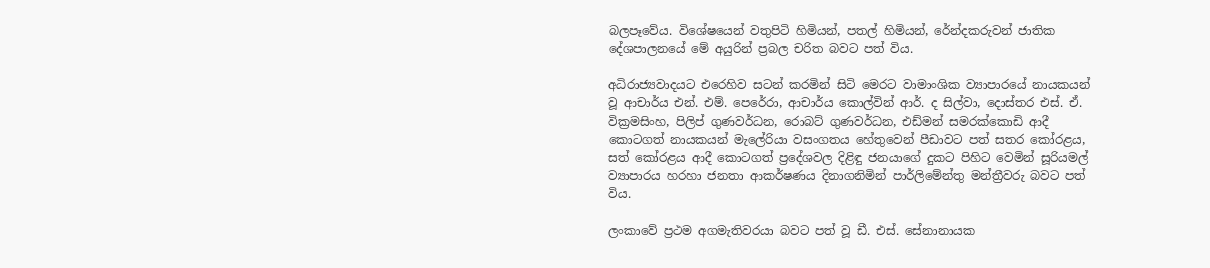බලපෑවේය. විශේෂයෙන් වතුපිටි හිමියන්, පතල් හිමියන්, රේන්දකරුවන් ජාතික දේශපාලනයේ මේ අයුරින් ප්‍රබල චරිත බවට පත් විය.

අධිරාජ්‍යවාදයට එරෙහිව සටන් කරමින් සිටි මෙරට වාමාංශික ව්‍යාපාරයේ නායකයන් වූ ආචාර්ය එන්. එම්. පෙරේරා, ආචාර්ය කොල්වින් ආර්. ද සිල්වා, දොස්තර එස්. ඒ. වික්‍රමසිංහ, පිලිප් ගුණවර්ධන, රොබට් ගුණවර්ධන, එඩ්මන් සමරක්කොඩි ආදී කොටගත් නායකයන් මැලේරියා වසංගතය හේතුවෙන් පීඩාවට පත් සතර කෝරළය, සත් කෝරළය ආදී කොටගත් ප්‍රදේශවල දිළිඳු ජනයාගේ දුකට පිහිට වෙමින් සූරියමල් ව්‍යාපාරය හරහා ජනතා ආකර්ෂණය දිනාගනිමින් පාර්ලිමේන්තු මන්ත්‍රීවරු බවට පත් විය.

ලංකාවේ ප්‍රථම අගමැතිවරයා බවට පත් වූ ඩී. එස්. සේනානායක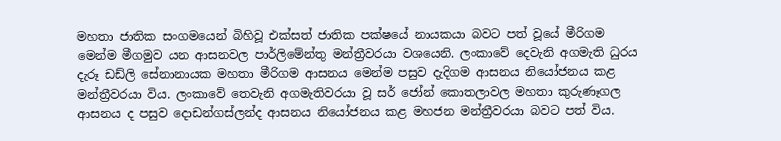මහතා ජාතික සංගමයෙන් බිහිවූ එක්සත් ජාතික පක්ෂයේ නායකයා බවට පත් වූයේ මීරිගම මෙන්ම මීගමුව යන ආසනවල පාර්ලිමේන්තු මන්ත්‍රීවරයා වශයෙනි. ලංකාවේ දෙවැනි අගමැති ධුරය දැරූ ඩඩ්ලි සේනානායක මහතා මීරිගම ආසනය මෙන්ම පසුව දැදිගම ආසනය නියෝජනය කළ මන්ත්‍රීවරයා විය. ලංකාවේ තෙවැනි අගමැතිවරයා වූ සර් ජෝන් කොතලාවල මහතා කුරුණෑගල ආසනය ද පසුව දොඩන්ගස්ලන්ද ආසනය නියෝජනය කළ මහජන මන්ත්‍රීවරයා බවට පත් විය.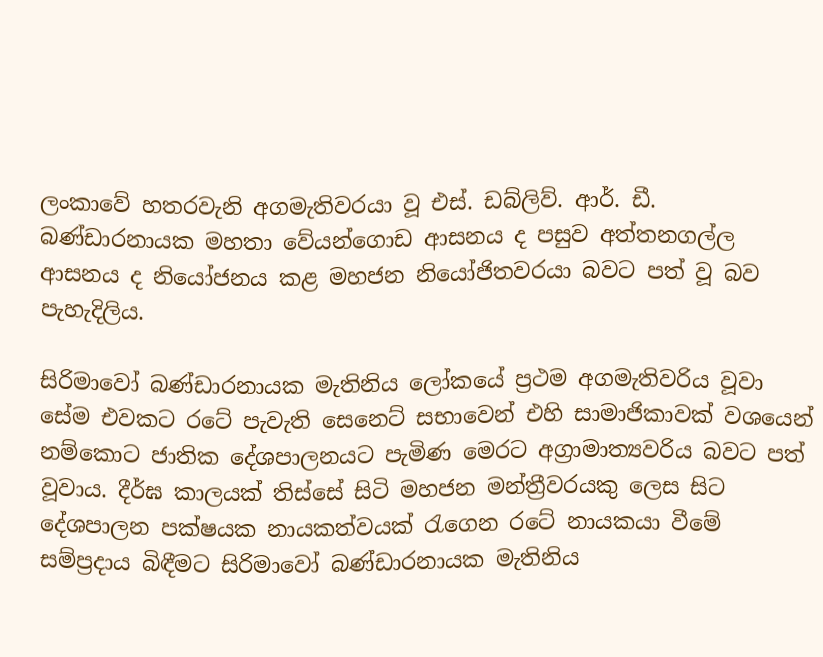ලංකාවේ හතරවැනි අගමැතිවරයා වූ එස්. ඩබ්ලිව්. ආර්. ඩී. බණ්ඩාරනායක මහතා වේයන්ගොඩ ආසනය ද පසුව අත්තනගල්ල ආසනය ද නියෝජනය කළ මහජන නියෝජිතවරයා බවට පත් වූ බව පැහැදිලිය.

සිරිමාවෝ බණ්ඩාරනායක මැතිනිය ලෝකයේ ප්‍රථම අගමැතිවරිය වූවා සේම එවකට රටේ පැවැති සෙනෙට් සභාවෙන් එහි සාමාජිකාවක් වශයෙන් නම්කොට ජාතික දේශපාලනයට පැමිණ මෙරට අග්‍රාමාත්‍යවරිය බවට පත් වූවාය. දීර්ඝ කාලයක් තිස්සේ සිටි මහජන මන්ත්‍රීවරයකු ලෙස සිට දේශපාලන පක්ෂයක නායකත්වයක් රැගෙන රටේ නායකයා වීමේ සම්ප්‍රදාය බිඳීමට සිරිමාවෝ බණ්ඩාරනායක මැතිනිය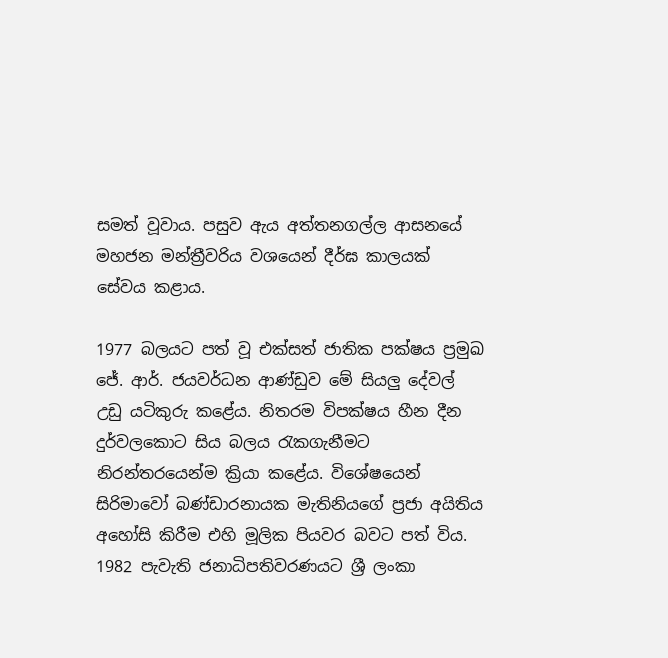සමත් වූවාය. පසුව ඇය අත්තනගල්ල ආසනයේ මහජන මන්ත්‍රීවරිය වශයෙන් දීර්ඝ කාලයක් සේවය කළාය.

1977 බලයට පත් වූ එක්සත් ජාතික පක්ෂය ප්‍රමුඛ ජේ. ආර්. ජයවර්ධන ආණ්ඩුව මේ සියලු දේවල් උඩු යටිකුරු කළේය. නිතරම විපක්ෂය හීන දීන දුර්වලකොට සිය බලය රැකගැනීමට නිරන්තරයෙන්ම ක්‍රියා කළේය. විශේෂයෙන් සිරිමාවෝ බණ්ඩාරනායක මැතිනියගේ ප්‍රජා අයිතිය අහෝසි කිරීම එහි මූලික පියවර බවට පත් විය. 1982 පැවැති ජනාධිපතිවරණයට ශ්‍රී ලංකා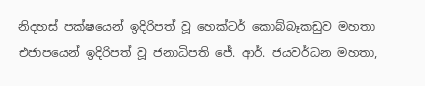නිදහස් පක්ෂයෙන් ඉදිරිපත් වූ හෙක්ටර් කොබ්බෑකඩුව මහතා එජාපයෙන් ඉදිරිපත් වූ ජනාධිපති ජේ. ආර්. ජයවර්ධන මහතා,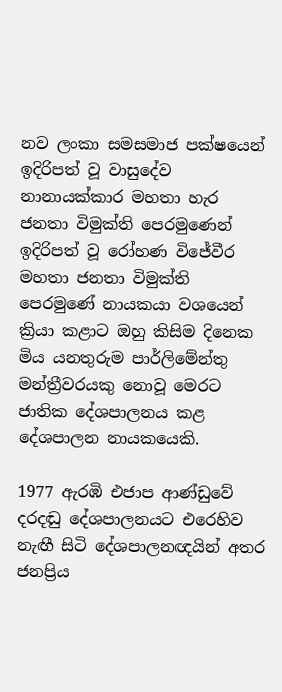නව ලංකා සමසමාජ පක්ෂයෙන් ඉදිරිපත් වූ වාසුදේව නානායක්කාර මහතා හැර ජනතා විමුක්ති පෙරමුණෙන් ඉදිරිපත් වූ රෝහණ විජේවීර මහතා ජනතා විමුක්ති පෙරමුණේ නායකයා වශයෙන් ක්‍රියා කළාට ඔහු කිසිම දිනෙක මිය යනතුරුම පාර්ලිමේන්තු මන්ත්‍රීවරයකු නොවූ මෙරට ජාතික දේශපාලනය කළ දේශපාලන නායකයෙකි.

1977 ඇරඹි එජාප ආණ්ඩුවේ දරදඬු දේශපාලනයට එරෙහිව නැඟී සිටි දේශපාලනඥයින් අතර ජනප්‍රිය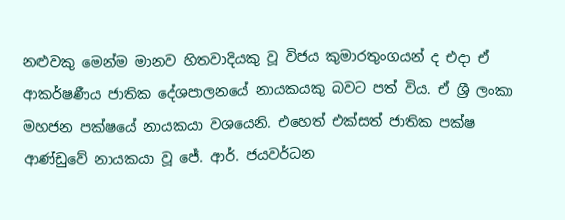නළුවකු මෙන්ම මානව හිතවාදියකු වූ විජය කුමාරතුංගයන් ද එදා ඒ ආකර්ෂණීය ජාතික දේශපාලනයේ නායකයකු බවට පත් විය. ඒ ශ්‍රී ලංකා මහජන පක්ෂයේ නායකයා වශයෙනි. එහෙත් එක්සත් ජාතික පක්ෂ ආණ්ඩුවේ නායකයා වූ ජේ. ආර්. ජයවර්ධන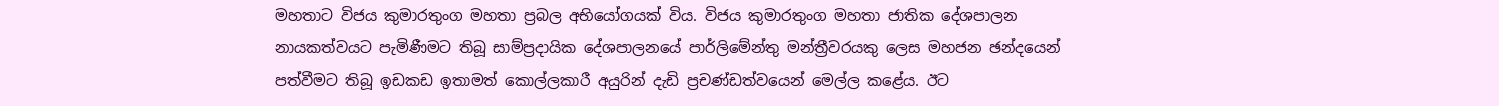මහතාට විජය කුමාරතුංග මහතා ප්‍රබල අභියෝගයක් විය. විජය කුමාරතුංග මහතා ජාතික දේශපාලන නායකත්වයට පැමිණීමට තිබූ සාම්ප්‍රදායික දේශපාලනයේ පාර්ලිමේන්තු මන්ත්‍රීවරයකු ලෙස මහජන ඡන්දයෙන් පත්වීමට තිබූ ඉඩකඩ ඉතාමත් කොල්ලකාරී අයුරින් දැඩි ප්‍රචණ්ඩත්වයෙන් මෙල්ල කළේය. ඊට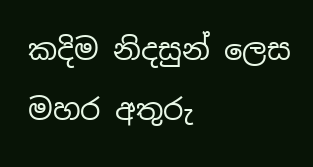කදිම නිදසුන් ලෙස මහර අතුරු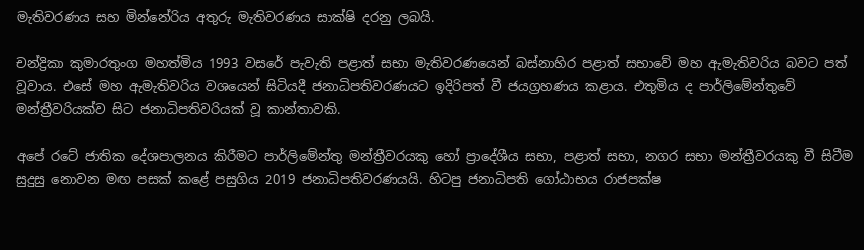මැතිවරණය සහ මින්නේරිය අතුරු මැතිවරණය සාක්ෂි දරනු ලබයි.

චන්ද්‍රිකා කුමාරතුංග මහත්මිය 1993 වසරේ පැවැති පළාත් සභා මැතිවරණයෙන් බස්නාහිර පළාත් සභාවේ මහ ඇමැතිවරිය බවට පත් වූවාය. එසේ මහ ඇමැතිවරිය වශයෙන් සිටියදී ජනාධිපතිවරණයට ඉදිරිපත් වී ජයග්‍රහණය කළාය. එතුමිය ද පාර්ලිමේන්තුවේ මන්ත්‍රීවරියක්ව සිට ජනාධිපතිවරියක් වූ කාන්තාවකි.

අපේ රටේ ජාතික දේශපාලනය කිරීමට පාර්ලිමේන්තු මන්ත්‍රීවරයකු හෝ ප්‍රාදේශීය සභා, පළාත් සභා, නගර සභා මන්ත්‍රීවරයකු වී සිටීම සුදුසු නොවන මඟ පසක් කළේ පසුගිය 2019 ජනාධිපතිවරණයයි. හිටපු ජනාධිපති ගෝඨාභය රාජපක්ෂ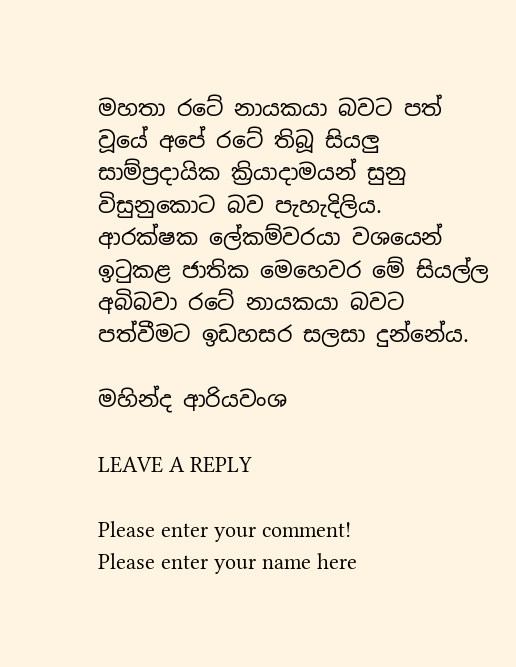මහතා රටේ නායකයා බවට පත් වූයේ අපේ රටේ තිබූ සියලු සාම්ප්‍රදායික ක්‍රියාදාමයන් සුනු විසුනුකොට බව පැහැදිලිය. ආරක්ෂක ලේකම්වරයා වශයෙන් ඉටුකළ ජාතික මෙහෙවර මේ සියල්ල අබිබවා රටේ නායකයා බවට පත්වීමට ඉඩහසර සලසා දුන්නේය.

මහින්ද ආරියවංශ

LEAVE A REPLY

Please enter your comment!
Please enter your name here